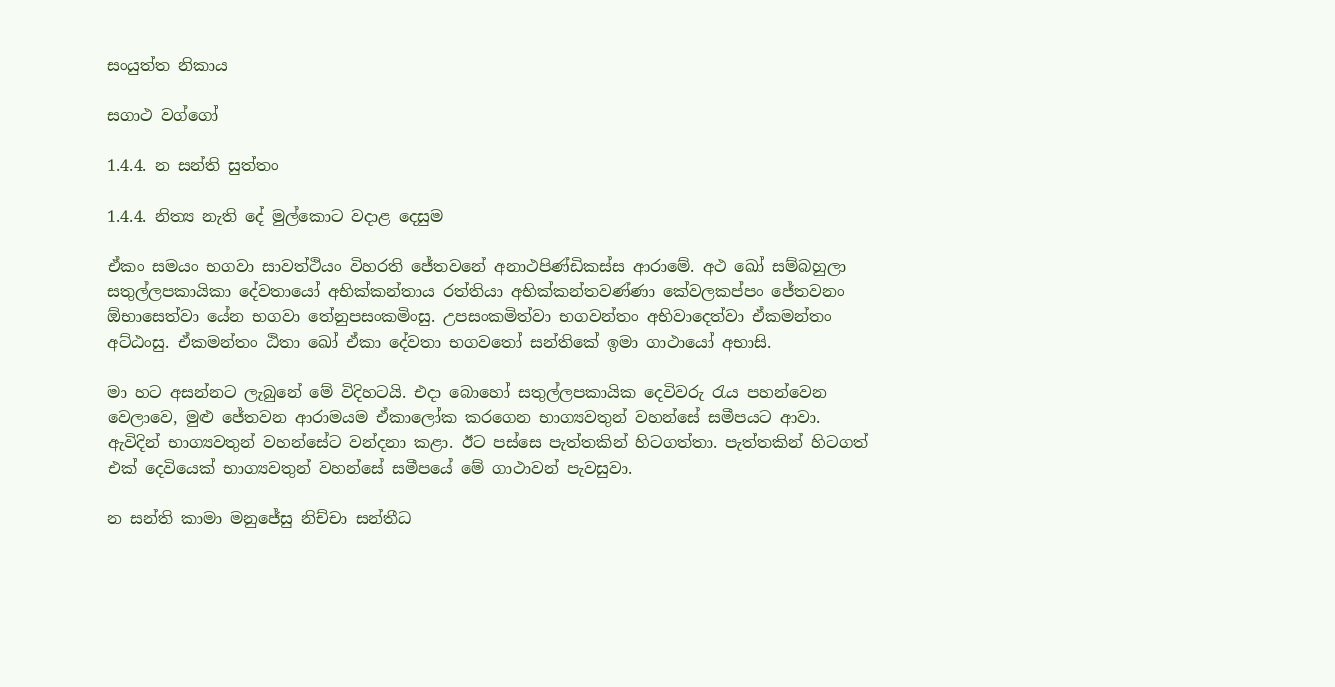සංයුත්ත නිකාය

සගාථ වග්ගෝ

1.4.4. න සන්ති සුත්තං

1.4.4. නිත්‍ය නැති දේ මුල්කොට වදාළ දෙසුම

ඒකං සමයං භගවා සාවත්‌ථියං විහරති ජේතවනේ අනාථපිණ්‌ඩිකස්‌ස ආරාමේ. අථ ඛෝ සම්‌බහුලා සතුල්‌ලපකායිකා දේවතායෝ අභික්‌කන්‌තාය රත්‌තියා අභික්‌කන්‌තවණ්‌ණා කේවලකප්‌පං ජේතවනං ඕභාසෙත්‌වා යේන භගවා තේනුපසං‌කමිංසු. උපසං‌කමිත්‌වා භගවන්‌තං අභිවාදෙත්‌වා ඒකමන්‌තං අට්‌ඨංසු. ඒකමන්‌තං ඨිතා ඛෝ ඒකා දේවතා භගවතෝ සන්‌තිකේ ඉමා ගාථායෝ අභාසි.

මා හට අසන්නට ලැබුනේ මේ විදිහටයි. එදා බොහෝ සතුල්ලපකායික දෙවිවරු රැය පහන්වෙන වෙලාවෙ, මුළු ජේතවන ආරාමයම ඒකාලෝක කරගෙන භාග්‍යවතුන් වහන්සේ සමීපයට ආවා. ඇවිදින් භාග්‍යවතුන් වහන්සේට වන්දනා කළා. ඊට පස්සෙ පැත්තකින් හිටගත්තා. පැත්තකින් හිටගත් එක් දෙවියෙක් භාග්‍යවතුන් වහන්සේ සමීපයේ මේ ගාථාවන් පැවසුවා.

න සන්‌ති කාමා මනුජේසු නිච්‌චා සන්‌තීධ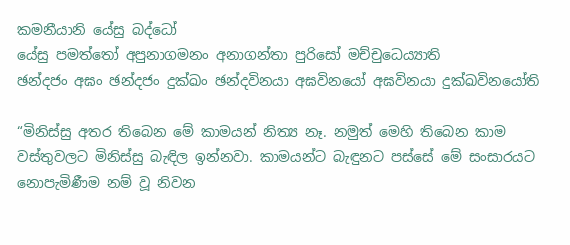කමනීයානි යේසු බද්‌ධෝ
යේසු පමත්‌තෝ අපුනාගමනං අනාගන්‌තා පුරිසෝ මච්‌චුධෙය්‍යාති
ඡන්‌දජං අඝං ඡන්‌දජං දුක්‌ඛං ඡන්‌දවිනයා අඝවිනයෝ අඝවිනයා දුක්‌ඛවිනයෝති

“මිනිස්සු අතර තිබෙන මේ කාමයන් නිත්‍ය නෑ. නමුත් මෙහි තිබෙන කාම වස්තුවලට මිනිස්සු බැඳිල ඉන්නවා. කාමයන්ට බැඳුනට පස්සේ මේ සංසාරයට නොපැමිණීම නම් වූ නිවන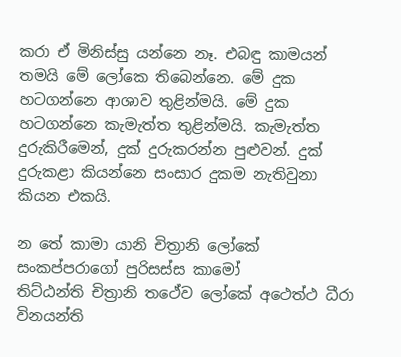කරා ඒ මිනිස්සු යන්නෙ නෑ. එබඳු කාමයන් තමයි මේ ලෝකෙ තිබෙන්නෙ. මේ දුක හටගන්නෙ ආශාව තුළින්මයි. මේ දුක හටගන්නෙ කැමැත්ත තුළින්මයි. කැමැත්ත දුරුකිරීමෙන්, දුක් දුරුකරන්න පුළුවන්. දුක් දුරුකළා කියන්නෙ සංසාර දුකම නැතිවුනා කියන එකයි.

න තේ කාමා යානි චිත්‍රානි ලෝකේ සංකප්‌පරාගෝ පුරිසස්‌ස කාමෝ
තිට්‌ඨන්‌ති චිත්‍රානි තථේව ලෝකේ අථෙත්‌ථ ධීරා විනයන්‌ති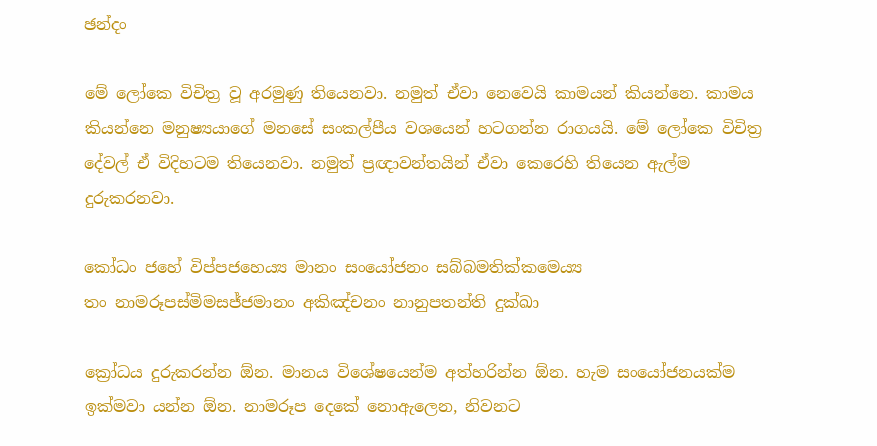ඡන්‌දං

මේ ලෝකෙ විචිත්‍ර වූ අරමුණු තියෙනවා. නමුත් ඒවා නෙවෙයි කාමයන් කියන්නෙ. කාමය කියන්නෙ මනුෂ්‍යයාගේ මනසේ සංකල්පීය වශයෙන් හටගන්න රාගයයි. මේ ලෝකෙ විචිත්‍ර දේවල් ඒ විදිහටම තියෙනවා. නමුත් ප්‍රඥාවන්තයින් ඒවා කෙරෙහි තියෙන ඇල්ම දුරුකරනවා.

කෝධං ජහේ විප්‌පජහෙය්‍ය මානං සංයෝජනං සබ්‌බමතික්‌කමෙය්‍ය
තං නාමරූපස්‌මිමසජ්‌ජමානං අකිඤ්‌චනං නානුපතන්‌ති දුක්‌ඛා

ක්‍රෝධය දුරුකරන්න ඕන. මානය විශේෂයෙන්ම අත්හරින්න ඕන. හැම සංයෝජනයක්ම ඉක්මවා යන්න ඕන. නාමරූප දෙකේ නොඇලෙන, නිවනට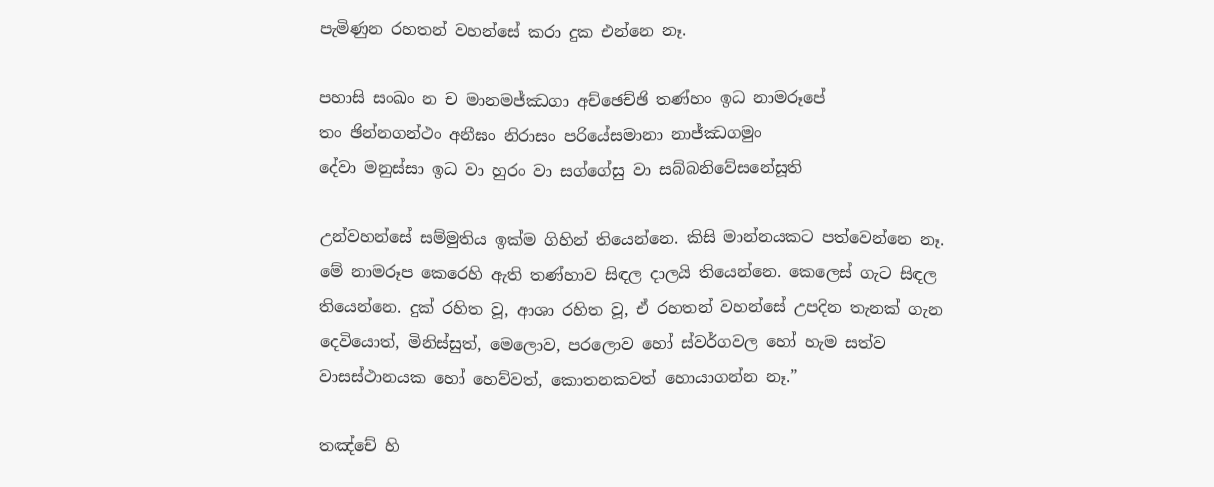පැමිණුන රහතන් වහන්සේ කරා දුක එන්නෙ නෑ.

පහාසි සං‌ඛං න ච මානමජ්‌ඣගා අච්‌ඡෙච්‌ඡි තණ්‌හං ඉධ නාමරූපේ
තං ඡින්‌නගන්‌ථං අනීඝං නිරාසං පරියේසමානා නාජ්‌ඣගමුං
දේවා මනුස්‌සා ඉධ වා හුරං වා සග්‌ගේසු වා සබ්‌බනිවේසනේසූති

උන්වහන්සේ සම්මුතිය ඉක්ම ගිහින් තියෙන්නෙ. කිසි මාන්නයකට පත්වෙන්නෙ නෑ. මේ නාමරූප කෙරෙහි ඇති තණ්හාව සිඳල දාලයි තියෙන්නෙ. කෙලෙස් ගැට සිඳල තියෙන්නෙ. දුක් රහිත වූ, ආශා රහිත වූ, ඒ රහතන් වහන්සේ උපදින තැනක් ගැන දෙවියොත්, මිනිස්සුත්, මෙලොව, පරලොව හෝ ස්වර්ගවල හෝ හැම සත්ව වාසස්ථානයක හෝ හෙව්වත්, කොතනකවත් හොයාගන්න නෑ.”

තඤ්චේ හි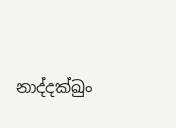නාද්‌දක්‌ඛුං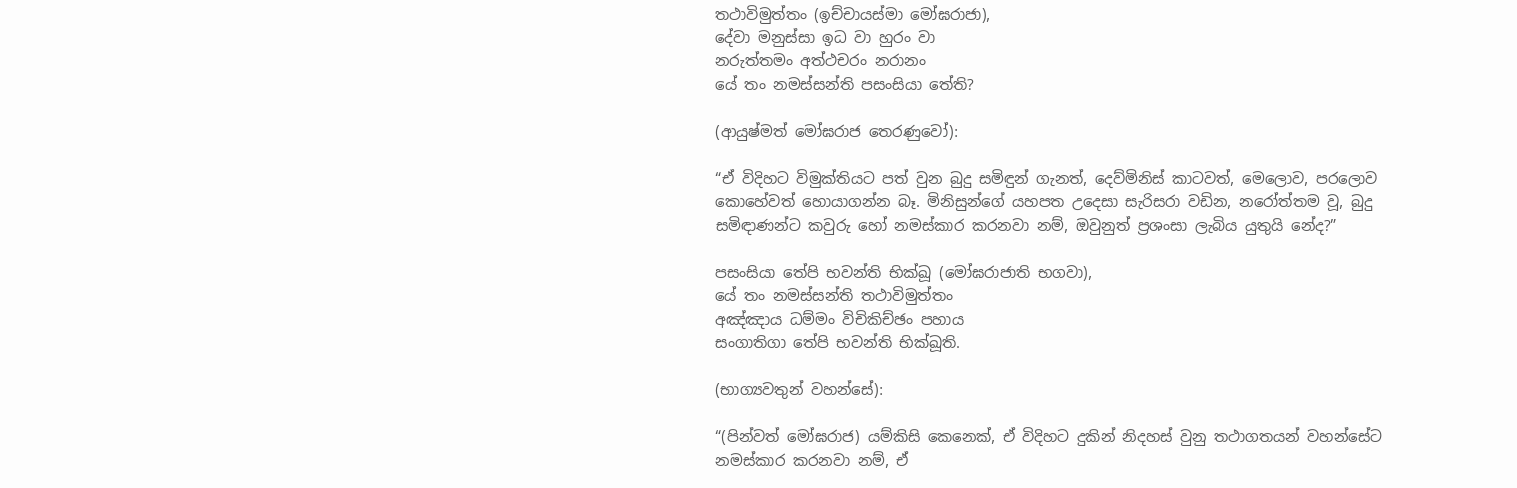තථාවිමුත්‌තං (ඉච්‌චායස්‌මා මෝඝරාජා),
දේවා මනුස්‌සා ඉධ වා හුරං වා
නරුත්‌තමං අත්‌ථචරං නරානං
යේ තං නමස්‌සන්‌ති පසංසියා තේති?

(ආයුෂ්මත් මෝඝරාජ තෙරණුවෝ):

“ඒ විදිහට විමුක්තියට පත් වුන බුදු සමිඳුන් ගැනත්, දෙව්මිනිස් කාටවත්, මෙලොව, පරලොව කොහේවත් හොයාගන්න බෑ. මිනිසුන්ගේ යහපත උදෙසා සැරිසරා වඩින, නරෝත්තම වූ, බුදු සමිඳාණන්ට කවුරු හෝ නමස්කාර කරනවා නම්, ඔවුනුත් ප්‍රශංසා ලැබිය යුතුයි නේද?”

පසංසියා තේපි භවන්‌ති භික්‌ඛූ (මෝඝරාජාති භගවා),
යේ තං නමස්‌සන්‌ති තථාවිමුත්‌තං
අඤ්‌ඤාය ධම්‌මං විචිකිච්‌ඡං පහාය
සං‌ගාතිගා තේපි භවන්‌ති භික්‌ඛූති.

(භාග්‍යවතුන් වහන්සේ):

“(පින්වත් මෝඝරාජ) යම්කිසි කෙනෙක්, ඒ විදිහට දුකින් නිදහස් වුනු තථාගතයන් වහන්සේට නමස්කාර කරනවා නම්, ඒ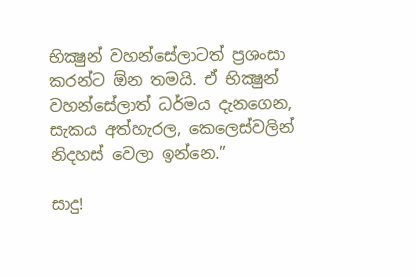භික්‍ෂුන් වහන්සේලාටත් ප්‍රශංසා කරන්ට ඕන තමයි. ඒ භික්‍ෂුන් වහන්සේලාත් ධර්මය දැනගෙන, සැකය අත්හැරල, කෙලෙස්වලින් නිදහස් වෙලා ඉන්නෙ.”

සාදු!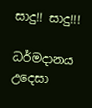සාදු!! සාදු!!!

ධර්මදානය උදෙසා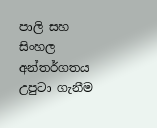පාලි සහ සිංහල අන්තර්ගතය උපුටා ගැනීම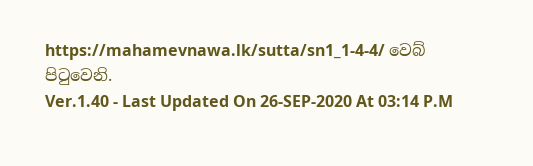https://mahamevnawa.lk/sutta/sn1_1-4-4/ වෙබ් පිටුවෙනි.
Ver.1.40 - Last Updated On 26-SEP-2020 At 03:14 P.M